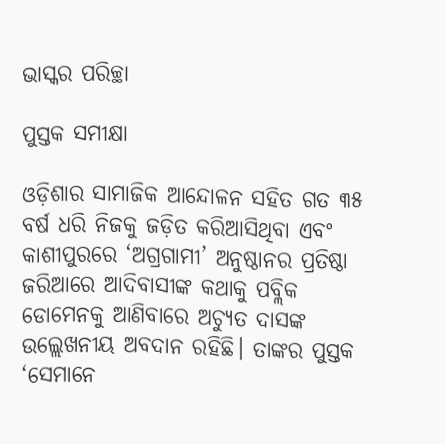ଭାସ୍କର ପରିଚ୍ଛା

ପୁସ୍ତକ ସମୀକ୍ଷା

ଓଡ଼ିଶାର ସାମାଜିକ ଆନ୍ଦୋଳନ ସହିତ ଗତ ୩୫ ବର୍ଷ ଧରି ନିଜକୁ ଜଡ଼ିତ କରିଆସିଥିବା ଏବଂ କାଶୀପୁରରେ ‘ଅଗ୍ରଗାମୀ’ ଅନୁଷ୍ଠାନର ପ୍ରତିଷ୍ଠା ଜରିଆରେ ଆଦିବାସୀଙ୍କ କଥାକୁ ପବ୍ଲିକ ଡୋମେନକୁ ଆଣିବାରେ ଅଚ୍ୟୁତ ଦାସଙ୍କ ଉଲ୍ଲେଖନୀୟ ଅବଦାନ ରହିଛି। ତାଙ୍କର ପୁସ୍ତକ ‘ସେମାନେ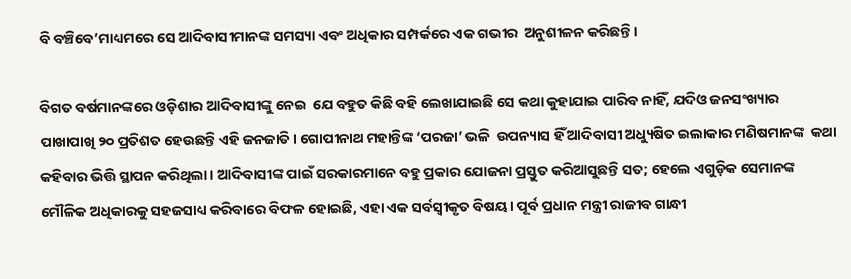ବି ବଞ୍ଚିବେ’ମାଧ୍ୟମରେ ସେ ଆଦିବାସୀମାନଙ୍କ ସମସ୍ୟା ଏବଂ ଅଧିକାର ସମ୍ପର୍କରେ ଏକ ଗଭୀର  ଅନୁଶୀଳନ କରିଛନ୍ତି।

ବିଗତ ବର୍ଷମାନଙ୍କରେ ଓଡ଼ିଶାର ଆଦିବାସୀଙ୍କୁ ନେଇ  ଯେ ବହୁତ କିଛି ବହି ଲେଖାଯାଇଛି ସେ କଥା କୁହାଯାଇ ପାରିବ ନାହିଁ, ଯଦିଓ ଜନସଂଖ୍ୟାର ପାଖାପାଖି ୨୦ ପ୍ରତିଶତ ହେଉଛନ୍ତି ଏହି ଜନଜାତି। ଗୋପୀନାଥ ମହାନ୍ତିଙ୍କ ‘ପରଜା’ ଭଳି  ଉପନ୍ୟାସ ହିଁ ଆଦିବାସୀ ଅଧ୍ୟୁଷିତ ଇଲାକାର ମଣିଷମାନଙ୍କ  କଥା କହିବାର ଭିତ୍ତି ସ୍ଥାପନ କରିଥିଲା। ଆଦିବାସୀଙ୍କ ପାଇଁ ସରକାରମାନେ ବହୁ ପ୍ରକାର ଯୋଜନା ପ୍ରସ୍ତୁତ କରିଆସୁଛନ୍ତି ସତ; ହେଲେ ଏଗୁଡ଼ିକ ସେମାନଙ୍କ ମୌଳିକ ଅଧିକାରକୁ ସହଜସାଧ୍ୟ କରିବାରେ ବିଫଳ ହୋଇଛି, ଏହା ଏକ ସର୍ବସ୍ଵୀକୃତ ବିଷୟ। ପୂର୍ବ ପ୍ରଧାନ ମନ୍ତ୍ରୀ ରାଜୀବ ଗାନ୍ଧୀ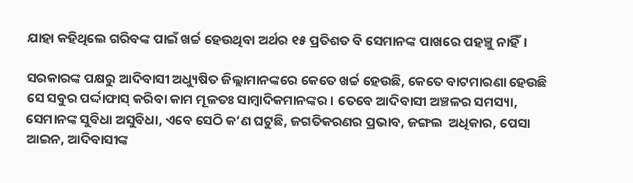ଯାହା କହିଥିଲେ ଗରିବଙ୍କ ପାଇଁ ଖର୍ଚ୍ଚ ହେଉଥିବା ଅର୍ଥର ୧୫ ପ୍ରତିଶତ ବି ସେମାନଙ୍କ ପାଖରେ ପହଞ୍ଚୁ ନାହିଁ।

ସରକାରଙ୍କ ପକ୍ଷରୁ ଆଦିବାସୀ ଅଧ୍ୟୁଷିତ ଜିଲ୍ଲାମାନଙ୍କରେ କେତେ ଖର୍ଚ୍ଚ ହେଉଛି, କେତେ ବାଟମାରଣା ହେଉଛି ସେ ସବୁର ପର୍ଦ୍ଦାଫାସ୍ କରିବା କାମ ମୂଳତଃ ସାମ୍ବାଦିକମାନଙ୍କର। ତେବେ ଆଦିବାସୀ ଅଞ୍ଚଳର ସମସ୍ୟା, ସେମାନଙ୍କ ସୁବିଧା ଅସୁବିଧା, ଏବେ ସେଠି କ’ଣ ଘଟୁଛି, ଜଗତିକରଣର ପ୍ରଭାବ, ଜଙ୍ଗଲ  ଅଧିକାର, ପେସା ଆଇନ, ଆଦିବାସୀଙ୍କ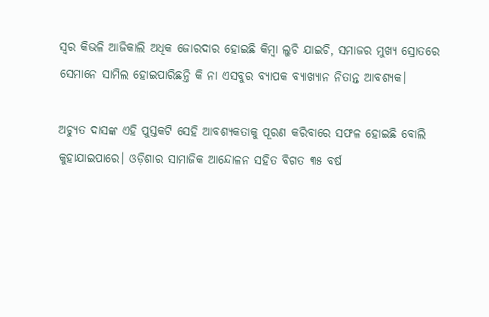ସ୍ୱର କିଭଳି ଆଜିକାଲି ଅଧିକ ଜୋରଦାର ହୋଇଛି କିମ୍ବା ଲୁଚି ଯାଇଚି, ସମାଜର ମୁଖ୍ୟ ସ୍ରୋତରେ ସେମାନେ ସାମିଲ ହୋଇପାରିଛନ୍ତି କି ନା ଏସବୁର ବ୍ୟାପକ ବ୍ୟାଖ୍ୟାନ ନିତାନ୍ତ ଆବଶ୍ୟକ।

ଅଚ୍ୟୁତ ଦାସଙ୍କ ଏହି ପୁସ୍ତକଟି ସେହି ଆବଶ୍ୟକତାକୁ ପୂରଣ କରିବାରେ ସଫଳ ହୋଇଛି ବୋଲି କୁହାଯାଇପାରେ। ଓଡ଼ିଶାର ସାମାଜିକ ଆନ୍ଦୋଳନ ସହିତ ବିଗତ ୩୫ ବର୍ଷ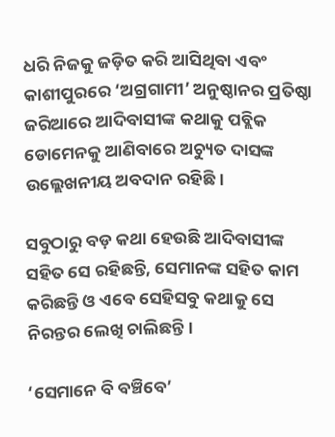ଧରି ନିଜକୁ ଜଡ଼ିତ କରି ଆସିଥିବା ଏବଂ କାଶୀପୁରରେ ‘ଅଗ୍ରଗାମୀ’ ଅନୁଷ୍ଠାନର ପ୍ରତିଷ୍ଠା ଜରିଆରେ ଆଦିବାସୀଙ୍କ କଥାକୁ ପବ୍ଲିକ ଡୋମେନକୁ ଆଣିବାରେ ଅଚ୍ୟୁତ ଦାସଙ୍କ ଉଲ୍ଲେଖନୀୟ ଅବଦାନ ରହିଛି।

ସବୁଠାରୁ ବଡ଼ କଥା ହେଉଛି ଆଦିବାସୀଙ୍କ ସହିତ ସେ ରହିଛନ୍ତି, ସେମାନଙ୍କ ସହିତ କାମ କରିଛନ୍ତି ଓ ଏବେ ସେହିସବୁ କଥାକୁ ସେ ନିରନ୍ତର ଲେଖି ଚାଲିଛନ୍ତି।

‘ସେମାନେ ବି ବଞ୍ଚିବେ’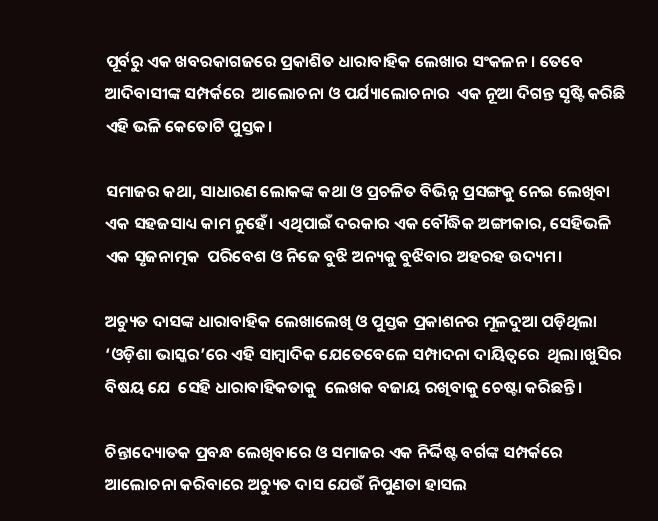ପୂର୍ବରୁ ଏକ ଖବରକାଗଜରେ ପ୍ରକାଶିତ ଧାରାବାହିକ ଲେଖାର ସଂକଳନ। ତେବେ ଆଦିବାସୀଙ୍କ ସମ୍ପର୍କରେ  ଆଲୋଚନା ଓ ପର୍ଯ୍ୟାଲୋଚନାର  ଏକ ନୂଆ ଦିଗନ୍ତ ସୃଷ୍ଟି କରିଛି ଏହି ଭଳି କେତୋଟି ପୁସ୍ତକ।

ସମାଜର କଥା, ସାଧାରଣ ଲୋକଙ୍କ କଥା ଓ ପ୍ରଚଳିତ ବିଭିନ୍ନ ପ୍ରସଙ୍ଗକୁ ନେଇ ଲେଖିବା ଏକ ସହଜସାଧ୍ୟ କାମ ନୁହେଁ। ଏଥିପାଇଁ ଦରକାର ଏକ ବୌଦ୍ଧିକ ଅଙ୍ଗୀକାର, ସେହିଭଳି ଏକ ସୃଜନାତ୍ମକ  ପରିବେଶ ଓ ନିଜେ ବୁଝି ଅନ୍ୟକୁ ବୁଝିବାର ଅହରହ ଉଦ୍ୟମ।

ଅଚ୍ୟୁତ ଦାସଙ୍କ ଧାରାବାହିକ ଲେଖାଲେଖି ଓ ପୁସ୍ତକ ପ୍ରକାଶନର ମୂଳଦୁଆ ପଡ଼ିଥିଲା ‘ଓଡ଼ିଶା ଭାସ୍କର’ରେ ଏହି ସାମ୍ବାଦିକ ଯେତେବେଳେ ସମ୍ପାଦନା ଦାୟିତ୍ୱରେ  ଥିଲା।ଖୁସିର ବିଷୟ ଯେ  ସେହି ଧାରାବାହିକତାକୁ  ଲେଖକ ବଜାୟ ରଖିବାକୁ ଚେଷ୍ଟା କରିଛନ୍ତି।

ଚିନ୍ତାଦ୍ୟୋତକ ପ୍ରବନ୍ଧ ଲେଖିବାରେ ଓ ସମାଜର ଏକ ନିର୍ଦ୍ଦିଷ୍ଟ ବର୍ଗଙ୍କ ସମ୍ପର୍କରେ ଆଲୋଚନା କରିବାରେ ଅଚ୍ୟୁତ ଦାସ ଯେଉଁ ନିପୁଣତା ହାସଲ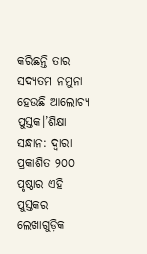କରିଛନ୍ତି ତାର ସଦ୍ୟତମ ନମୁନା ହେଉଛି ଆଲୋଚ୍ୟ ପୁସ୍ତକ।’ଶିକ୍ଷା ସନ୍ଧାନ: ଦ୍ୱାରା ପ୍ରକାଶିତ ୨୦୦ ପୃଷ୍ଠାର ଏହି ପୁସ୍ତକର ଲେଖାଗୁଡ଼ିକ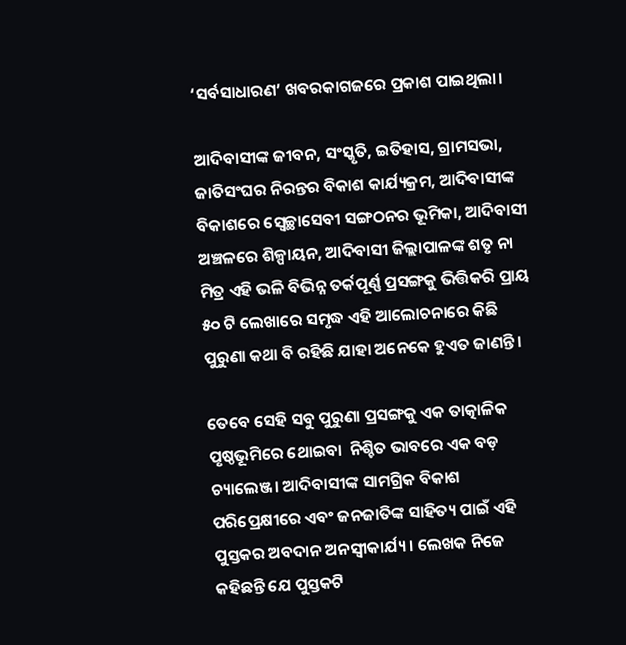‘ସର୍ବସାଧାରଣ’ ଖବରକାଗଜରେ ପ୍ରକାଶ ପାଇଥିଲା।

ଆଦିବାସୀଙ୍କ ଜୀବନ, ସଂସ୍କୃତି, ଇତିହାସ, ଗ୍ରାମସଭା, ଜାତିସଂଘର ନିରନ୍ତର ବିକାଶ କାର୍ଯ୍ୟକ୍ରମ, ଆଦିବାସୀଙ୍କ ବିକାଶରେ ସ୍ୱେଚ୍ଛାସେବୀ ସଙ୍ଗଠନର ଭୂମିକା, ଆଦିବାସୀ ଅଞ୍ଚଳରେ ଶିଳ୍ପାୟନ, ଆଦିବାସୀ ଜିଲ୍ଲାପାଳଙ୍କ ଶତୃ ନା ମିତ୍ର ଏହି ଭଳି ବିଭିନ୍ନ ତର୍କପୂର୍ଣ୍ଣ ପ୍ରସଙ୍ଗକୁ ଭିତ୍ତିକରି ପ୍ରାୟ ୫୦ ଟି ଲେଖାରେ ସମୃଦ୍ଧ ଏହି ଆଲୋଚନାରେ କିଛି ପୁରୁଣା କଥା ବି ରହିଛି ଯାହା ଅନେକେ ହୁଏତ ଜାଣନ୍ତି।

ତେବେ ସେହି ସବୁ ପୁରୁଣା ପ୍ରସଙ୍ଗକୁ ଏକ ତାତ୍କାଳିକ ପୃଷ୍ଠଭୂମିରେ ଥୋଇବା  ନିଶ୍ଚିତ ଭାବରେ ଏକ ବଡ଼ ଚ୍ୟାଲେଞ୍ଜ। ଆଦିବାସୀଙ୍କ ସାମଗ୍ରିକ ବିକାଶ ପରିପ୍ରେକ୍ଷୀରେ ଏବଂ ଜନଜାତିଙ୍କ ସାହିତ୍ୟ ପାଇଁ ଏହି ପୁସ୍ତକର ଅବଦାନ ଅନସ୍ଵୀକାର୍ଯ୍ୟ। ଲେଖକ ନିଜେ କହିଛନ୍ତି ଯେ ପୁସ୍ତକଟି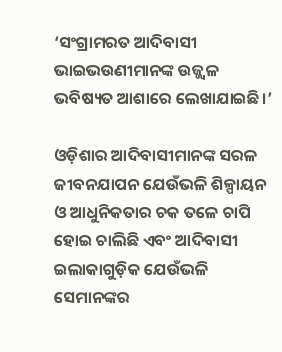‘ସଂଗ୍ରାମରତ ଆଦିବାସୀ ଭାଇଭଉଣୀମାନଙ୍କ ଉଜ୍ଜ୍ୱଳ ଭବିଷ୍ୟତ ଆଶାରେ ଲେଖାଯାଇଛି।’

ଓଡ଼ିଶାର ଆଦିବାସୀମାନଙ୍କ ସରଳ ଜୀବନଯାପନ ଯେଉଁଭଳି ଶିଳ୍ପାୟନ ଓ ଆଧୁନିକତାର ଚକ ତଳେ ଚାପି ହୋଇ ଚାଲିଛି ଏବଂ ଆଦିବାସୀ ଇଲାକାଗୁଡ଼ିକ ଯେଉଁଭଳି ସେମାନଙ୍କର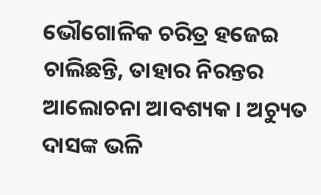ଭୌଗୋଳିକ ଚରିତ୍ର ହଜେଇ ଚାଲିଛନ୍ତି, ତାହାର ନିରନ୍ତର ଆଲୋଚନା ଆବଶ୍ୟକ। ଅଚ୍ୟୁତ ଦାସଙ୍କ ଭଳି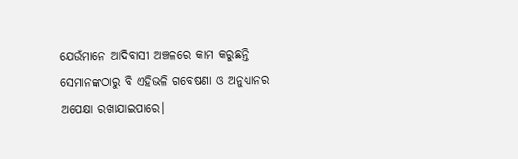ଯେଉଁମାନେ ଆଦିବାସୀ ଅଞ୍ଚଳରେ କାମ କରୁଛନ୍ତି ସେମାନଙ୍କଠାରୁ ବି ଏହିଭଳି ଗବେଷଣା ଓ ଅନୁଧ୍ୟାନର ଅପେକ୍ଷା ରଖାଯାଇପାରେ।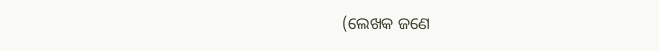(ଲେଖକ ଜଣେ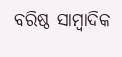ବରିଷ୍ଠ ସାମ୍ବାଦିକ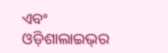ଏବଂ ଓଡ଼ିଶାଲାଇଭ୍‌ର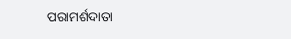ପରାମର୍ଶଦାତା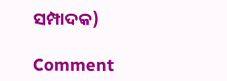ସମ୍ପାଦକ)

Comment